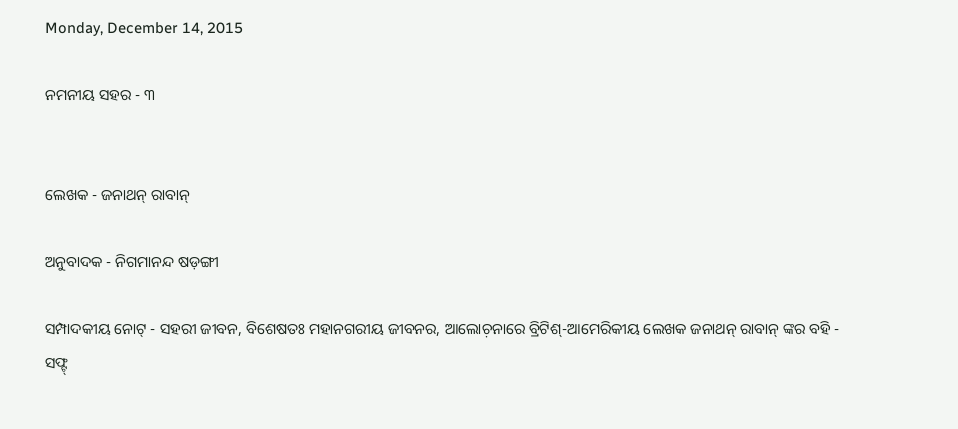Monday, December 14, 2015

ନମନୀୟ ସହର - ୩


ଲେଖକ - ଜନାଥନ୍ ରାବାନ୍

ଅନୁବାଦକ - ନିଗମାନନ୍ଦ ଷଡ଼ଙ୍ଗୀ

ସମ୍ପାଦକୀୟ ନୋଟ୍ - ସହରୀ ଜୀବନ, ବିଶେଷତଃ ମହାନଗରୀୟ ଜୀବନର, ଆଲୋଚ଼ନାରେ ବ୍ରିଟିଶ୍-ଆମେରିକୀୟ ଲେଖକ ଜନାଥନ୍ ରାବାନ୍ ଙ୍କର ବହି - ସଫ୍ଟ୍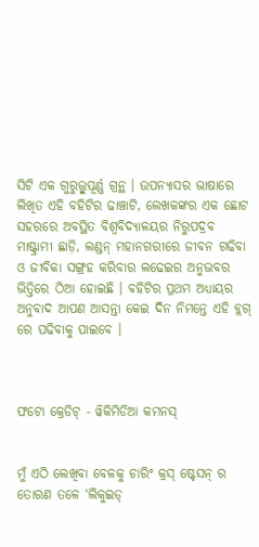ସିଟି ଏକ ଗୁରୁତ୍ତ୍ୱୁପୂର୍ଣ୍ଣ ଗ୍ରନ୍ଥ । ଉପନ୍ୟାସର ଭାଷାରେ ଲିଖିତ ଏହି ବହିଟିର ଢାଞ୍ଚାଟି, ଲେଖକଙ୍କର ଏକ ଛୋଟ ସହରରେ ଅବସ୍ଥିତ ବିଶ୍ୱବିଦ୍ୟାଳୟର ନିରୁପଦ୍ରବ ମାଷ୍ଟ୍ରାମୀ ଛାଡ଼ି, ଲଣ୍ଡନ୍ ମହାନଗରୀରେ ଜୀବନ ଗଢିବା ଓ ଜୀବିକା ସଙ୍ଗ୍ରହ କରିବାର ଲଢେଇର ଅନୁଭବର ଭିତ୍ତିରେ ଠିଆ ହୋଇଛି । ବହିଟିର ପ୍ରଥମ ଅଧ୍ୟାୟର ଅନୁବାଦ ଆପଣ ଆସନ୍ତା କେଇ ଦିନ ନିମନ୍ତେ ଏହି ବ୍ଲଗ୍ ରେ ପଢିବାକୁ ପାଇବେ ।



ଫଟୋ କ୍ରେଡିଟ୍ - ୱିକିମିଡିଆ କମନସ୍


ମୁଁ ଏଠି ଲେଖିବା ବେଳକୁ ଚାରିଂ କ୍ରସ୍ ଷ୍ଟେସନ୍ ର ତୋରଣ ତଳେ ‘ଲିକୁଇଡ୍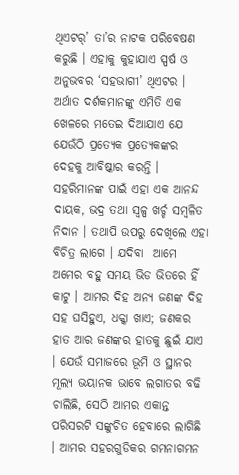ଥିଏଟର୍’ ତା’ର ନାଟକ ପରିବେଷଣ କରୁଛି । ଏହାକୁ କୁହାଯାଏ ସ୍ପର୍ଷ ଓ ଅନୁଭବର ‘ସହଭାଗୀ’ ଥିଏଟର । ଅର୍ଥାତ ଦର୍ଶକମାନଙ୍କୁ ଏମିତି ଏକ ଖେଳରେ ମତେଇ ଦିଆଯାଏ ଯେ ଯେଉଁଠି ପ୍ରତ୍ୟେକ ପ୍ରତ୍ୟେକଙ୍କର ଦେହକୁ ଆବିଷ୍କାର କରନ୍ତି । ସହରିମାନଙ୍କ ପାଇଁ ଏହା ଏକ ଆନନ୍ଦ ଦାୟକ, ଭଦ୍ର ତଥା ସ୍ୱଳ୍ପ ଖର୍ଚ୍ଚ ସମ୍ବଳିତ ନିଦାନ । ତଥାପି ଉପରୁ ଦେଖିଲେ ଏହା ବିଚିତ୍ର ଲାଗେ । ଯଦିବା  ଆମେ ଅମେର ବହୁ ସମୟ ଭିଡ ଭିତରେ ହିଁ କାଟୁ । ଆମର ଦିହ ଅନ୍ୟ ଜଣଙ୍କ ଦିହ ସହ ଘସିହୁଏ, ଧକ୍କା ଖାଏ; ଜଣକର ହାତ ଆର ଜଣଙ୍କର ହାତକୁ ଛୁଇଁ ଯାଏ । ଯେଉଁ ସମାଜରେ ଭୂମି ଓ ସ୍ଥାନର ମୂଲ୍ୟ ଭୟାନକ ଭାବେ ଲଗାତର ବଢି ଚାଲିଛି, ସେଠି ଆମର ଏକାନ୍ତ ପରିସରଟି ସଙ୍କୁଚିତ ହେବାରେ ଲାଗିଛି । ଆମର ସହରଗୁଡିକର ଗମନାଗମନ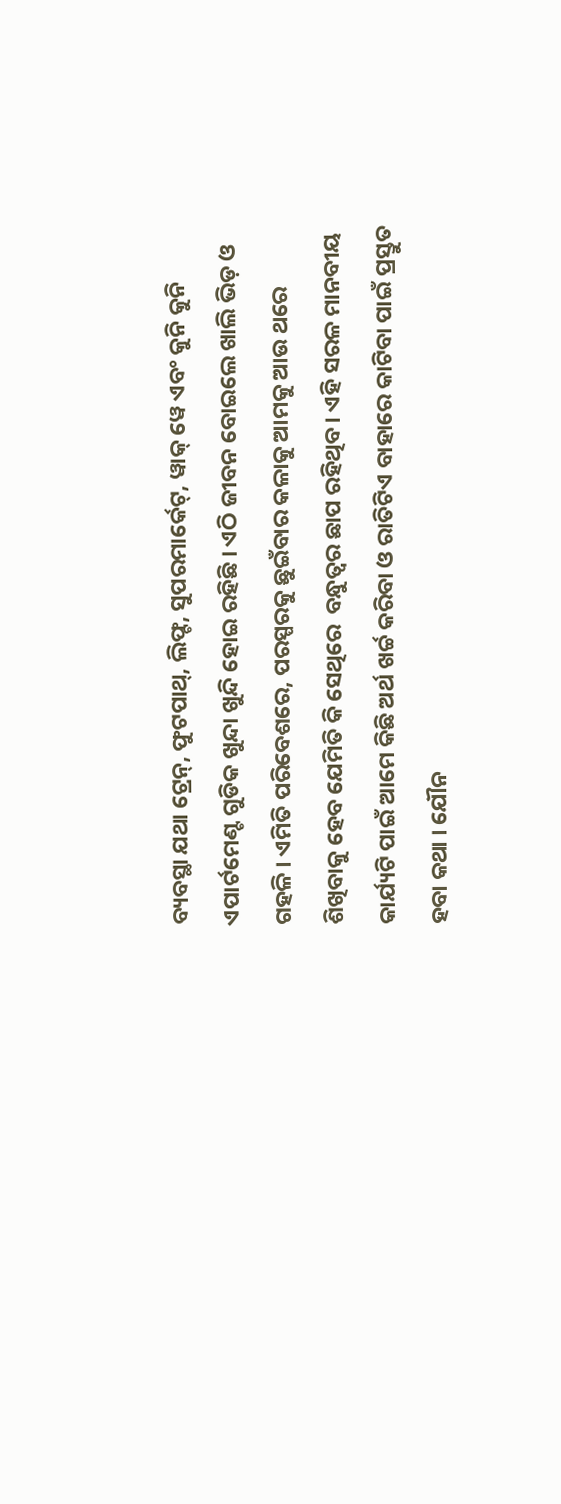ବ୍ୟବସ୍ଥା ଯଥା ଟ୍ରେନ୍, ଫୁଟପାଥ୍, ଲିଫ୍ଟ, ସୁପରମାର୍କେଟ୍, ୱାକ୍ ୱେ ଏବଂ କୁନି କୁନି ଏପାର୍ଟମେଣ୍ଟ ଗୁଡିକ ଖୁନ୍ଦା ଖୁନ୍ଦି ହୋଇ ରହିଛି । ଏଠି ଜୀବନ ବୋଇଲେ ଖାଲି ଭିଡ଼ ଓ ଗହଳି । ଏମିତି ପରିବେଶରେ, ପରସ୍ପରକୁ ଛୁଇଁବାର କଳାକୁ ଆମକୁ ଆଉ ଥରେ ଶିଖିବାକୁ ହେବ ଯେମିତି କି ସେଥିରେ  ବନ୍ଧୁତ୍ୱର ଛାପ ରହିଥିବ । ଏହି ସରଳ ମାନବୀୟ କାର୍ଯ୍ୟଟି ପାଇଁ ଆମେ କିଛି ଅର୍ଥ ଖର୍ଚ୍ଚ କରିବା ଓ ରାତିଟିଏ ବାହାରେ କାଟିବା ପାଇଁ ପ୍ରସ୍ତୁତ ହବା କଥା । ଯୌନ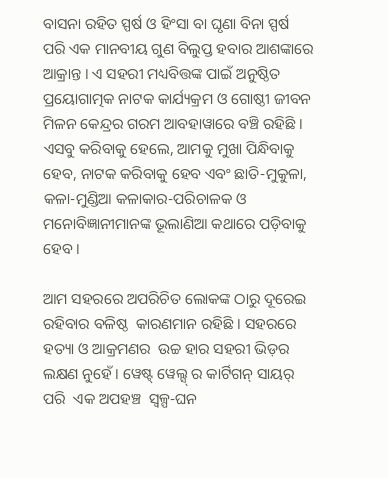ବାସନା ରହିତ ସ୍ପର୍ଷ ଓ ହିଂସା ବା ଘୃଣା ବିନା ସ୍ପର୍ଷ ପରି ଏକ ମାନବୀୟ ଗୁଣ ବିଲୁପ୍ତ ହବାର ଆଶଙ୍କାରେ ଆକ୍ରାନ୍ତ । ଏ ସହରୀ ମଧ୍ୟବିତ୍ତଙ୍କ ପାଇଁ ଅନୁଷ୍ଠିତ ପ୍ରୟୋଗାତ୍ମକ ନାଟକ କାର୍ଯ୍ୟକ୍ରମ ଓ ଗୋଷ୍ଠୀ ଜୀବନ ମିଳନ କେନ୍ଦ୍ରର ଗରମ ଆବହାୱାରେ ବଞ୍ଚି ରହିଛି ।  ଏସବୁ କରିବାକୁ ହେଲେ, ଆମକୁ ମୁଖା ପିନ୍ଧିବାକୁ ହେବ, ନାଟକ କରିବାକୁ ହେବ ଏବଂ ଛାତି-ମୁକୁଳା, କଳା-ମୁଣ୍ଡିଆ କଳାକାର-ପରିଚାଳକ ଓ ମନୋବିଜ୍ଞାନୀମାନଙ୍କ ଭୂଲାଣିଆ କଥାରେ ପଡ଼ିବାକୁ ହେବ ।

ଆମ ସହରରେ ଅପରିଚିତ ଲୋକଙ୍କ ଠାରୁ ଦୂରେଇ ରହିବାର ବଳିଷ୍ଠ  କାରଣମାନ ରହିଛି । ସହରରେ ହତ୍ୟା ଓ ଆକ୍ରମଣର  ଉଚ୍ଚ ହାର ସହରୀ ଭିଡ଼ର ଲକ୍ଷଣ ନୁହେଁ । ୱେଷ୍ଟ୍ ୱେଲ୍ସ୍ ର କାର୍ଟିଗନ୍ ସାୟର୍  ପରି  ଏକ ଅପହଞ୍ଚ  ସ୍ୱଳ୍ପ-ଘନ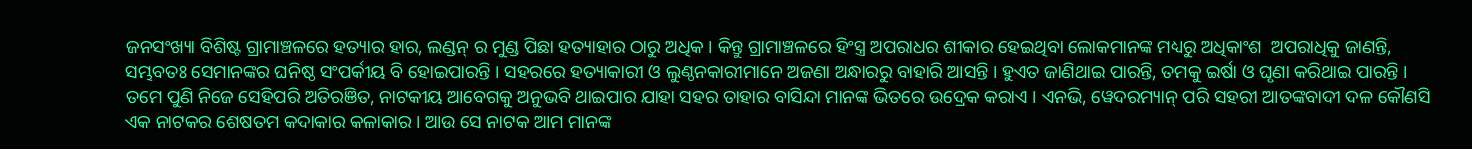ଜନସଂଖ୍ୟା ବିଶିଷ୍ଟ ଗ୍ରାମାଞ୍ଚଳରେ ହତ୍ୟାର ହାର, ଲଣ୍ଡନ୍ ର ମୁଣ୍ଡ ପିଛା ହତ୍ୟାହାର ଠାରୁ ଅଧିକ । କିନ୍ତୁ ଗ୍ରାମାଞ୍ଚଳରେ ହିଂସ୍ତ୍ର ଅପରାଧର ଶୀକାର ହେଇଥିବା ଲୋକମାନଙ୍କ ମଧ୍ୟରୁ ଅଧିକାଂଶ  ଅପରାଧିକୁ ଜାଣନ୍ତି, ସମ୍ଭବତଃ ସେମାନଙ୍କର ଘନିଷ୍ଠ ସଂପର୍କୀୟ ବି ହୋଇପାରନ୍ତି । ସହରରେ ହତ୍ୟାକାରୀ ଓ ଲୁଣ୍ଠନକାରୀମାନେ ଅଜଣା ଅନ୍ଧାରରୁ ବାହାରି ଆସନ୍ତି । ହୁଏତ ଜାଣିଥାଇ ପାରନ୍ତି, ତମକୁ ଇର୍ଷା ଓ ଘୃଣା କରିଥାଇ ପାରନ୍ତି । ତମେ ପୁଣି ନିଜେ ସେହିପରି ଅତିରଞିତ, ନାଟକୀୟ ଆବେଗକୁ ଅନୁଭବି ଥାଇପାର ଯାହା ସହର ତାହାର ବାସିନ୍ଦା ମାନଙ୍କ ଭିତରେ ଉଦ୍ରେକ କରାଏ । ଏନଭି, ୱେଦରମ୍ୟାନ୍ ପରି ସହରୀ ଆତଙ୍କବାଦୀ ଦଳ କୌଣସି ଏକ ନାଟକର ଶେଷତମ କଦାକାର କଳାକାର । ଆଉ ସେ ନାଟକ ଆମ ମାନଙ୍କ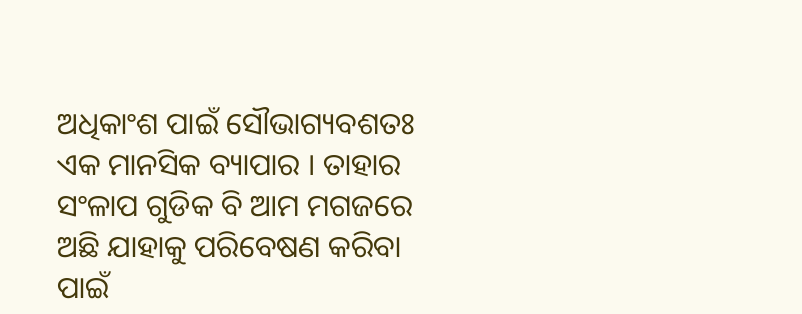ଅଧିକାଂଶ ପାଇଁ ସୌଭାଗ୍ୟବଶତଃ ଏକ ମାନସିକ ବ୍ୟାପାର । ତାହାର ସଂଳାପ ଗୁଡିକ ବି ଆମ ମଗଜରେ ଅଛି ଯାହାକୁ ପରିବେଷଣ କରିବା ପାଇଁ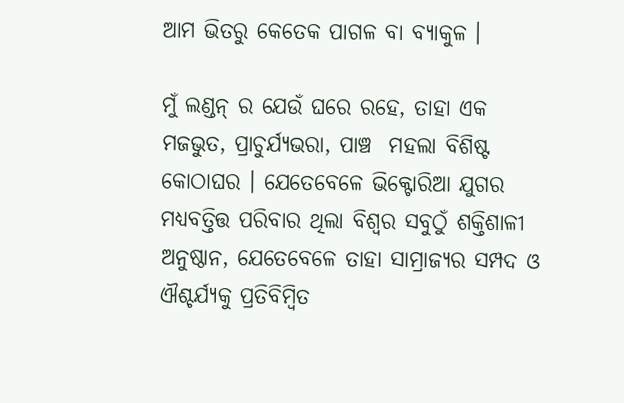ଆମ ଭିତରୁ କେତେକ ପାଗଳ ବା ବ୍ୟାକୁଳ ।

ମୁଁ ଲଣ୍ଡନ୍ ର ଯେଉଁ ଘରେ ରହେ, ତାହା ଏକ ମଜଭୁତ, ପ୍ରାଚୁର୍ଯ୍ୟଭରା, ପାଞ୍ଚ  ମହଲା ବିଶିଷ୍ଟ କୋଠାଘର । ଯେତେବେଳେ ଭିକ୍ଟୋରିଆ ଯୁଗର ମଧ୍ୟବତ୍ତିତ୍ତ ପରିବାର ଥିଲା ବିଶ୍ୱର ସବୁଠୁଁ ଶକ୍ତିଶାଳୀ ଅନୁଷ୍ଠାନ, ଯେତେବେଳେ ତାହା ସାମ୍ରାଜ୍ୟର ସମ୍ପଦ ଓ ଐଶ୍ଚର୍ଯ୍ୟକୁ ପ୍ରତିବିମ୍ବିତ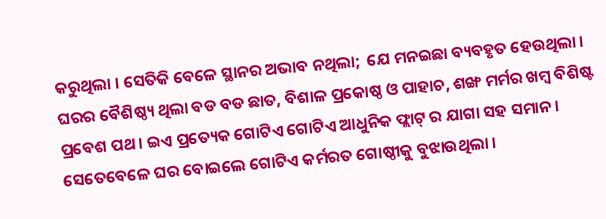କରୁଥିଲା । ସେତିକି ବେଳେ ସ୍ଥାନର ଅଭାବ ନଥିଲା;  ଯେ ମନଇଛା ବ୍ୟବହୃତ ହେଉଥିଲା । ଘରର ବୈଶିଷ୍ଠ୍ୟ ଥିଲା ବଡ ବଡ ଛାତ, ବିଶାଳ ପ୍ରକୋଷ୍ଠ ଓ ପାହାଚ, ଶଙ୍ଖ ମର୍ମର ଖମ୍ବ ବିଶିଷ୍ଟ ପ୍ରବେଶ ପଥ । ଇଏ ପ୍ରତ୍ୟେକ ଗୋଟିଏ ଗୋଟିଏ ଆଧୁନିକ ଫ୍ଲାଟ୍ ର ଯାଗା ସହ ସମାନ । ସେତେବେଳେ ଘର ବୋଇଲେ ଗୋଟିଏ କର୍ମରତ ଗୋଷ୍ଠୀକୁ ବୁଝାଉଥିଲା ।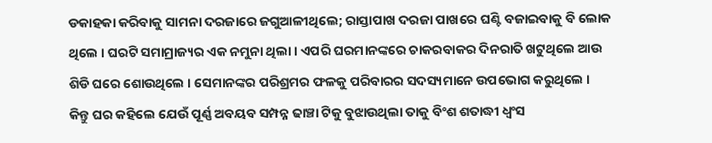ଡକାହକା କରିବାକୁ ସାମନା ଦରଜାରେ ଜଗୁଆଳୀଥିଲେ; ରାସ୍ତାପାଖ ଦରଜା ପାଖରେ ଘଣ୍ଟି ବଜାଇବାକୁ ବି ଲୋକ ଥିଲେ । ଘରଟି ସମାମ୍ରାଜ୍ୟର ଏକ ନମୁନା ଥିଲା । ଏପରି ଘରମାନଙ୍କରେ ଚାକରବାକର ଦିନରାତି ଖଟୁଥିଲେ ଆଉ ଶିଡି ଘରେ ଶୋଉଥିଲେ । ସେମାନଙ୍କର ପରିଶ୍ରମର ଫଳକୁ ପରିବାରର ସଦସ୍ୟମାନେ ଉପଭୋଗ କରୁଥିଲେ ।  କିନ୍ତୁ ଘର କହିଲେ ଯେଉଁ ପୂର୍ଣ୍ଣ ଅବୟବ ସମ୍ପନ୍ନ ଢାଞ୍ଚା ଟିକୁ ବୁଝାଉଥିଲା ତାକୁ ବିଂଶ ଶତାଦ୍ଧୀ ଧ୍ୱଂସ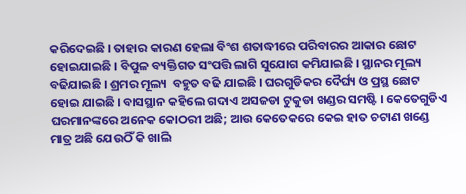କରିଦେଇଛି । ତାହାର କାରଣ ହେଲା ବିଂଶ ଶତାଦ୍ଧୀରେ ପରିବାରର ଆକାର ଛୋଟ ହୋଇଯାଇଛି । ବିପୁଳ ବ୍ୟକ୍ତିଗତ ସଂପତ୍ତି ଲାଗି ସୁଯୋଗ କମିଯାଇଛି । ସ୍ଥାନର ମୂଲ୍ୟ ବଢିଯାଇଛି । ଶ୍ରମର ମୂଲ୍ୟ  ବହୁତ ବଢି ଯାଇଛି । ଘରଗୁଡିକର ଦୈର୍ଘ୍ୟ ଓ ପ୍ରସ୍ଥ ଛୋଟ ହୋଇ ଯାଇଛି । ବାସସ୍ଥାନ କହିଲେ ଗଦାଏ ଅସଜଡା ଟୁକୁଡା ଖଣ୍ଡର ସମଷ୍ଟି । କେତେଗୁଡିଏ ଘରମାନଙ୍କରେ ଅନେକ କୋଠରୀ ଅଛି; ଆଉ କେତେକରେ କେଇ ହାତ ଚଟାଣ ଖଣ୍ଡେ ମାତ୍ର ଅଛି ଯେଉଠିଁ କି ଖାଲି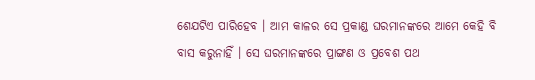ଶେଯଟିଏ ପାରିହେବ । ଆମ କାଳର ସେ ପ୍ରକାଣ୍ଡ ଘରମାନଙ୍କରେ ଆମେ କେହି ବି ବାସ କରୁନାହିଁ । ସେ ଘରମାନଙ୍କରେ ପ୍ରାଙ୍ଗଣ ଓ ପ୍ରବେଶ ପଥ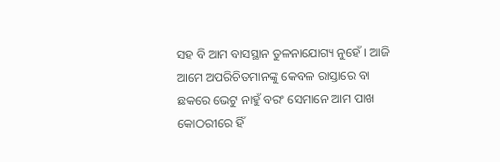ସହ ବି ଆମ ବାସସ୍ଥାନ ତୁଳନାଯୋଗ୍ୟ ନୁହେଁ । ଆଜି ଆମେ ଅପରିଚିତମାନଙ୍କୁ କେବଳ ରାସ୍ତାରେ ବା ଛକରେ ଭେଟୁ ନାହୁଁ ବରଂ ସେମାନେ ଆମ ପାଖ କୋଠରୀରେ ହିଁ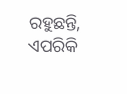ରହୁଛନ୍ତି, ଏପରିକି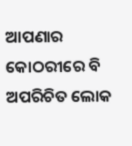ଆପଣାର କୋଠରୀରେ ବି ଅପରିଚିତ ଲୋକ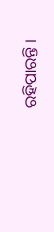ରହିପାରନ୍ତି ।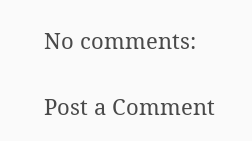No comments:

Post a Comment